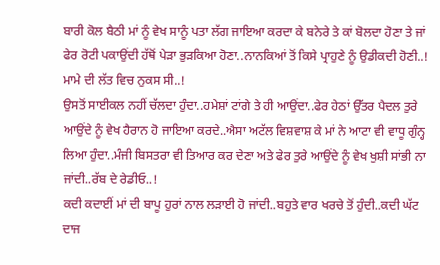ਬਾਰੀ ਕੋਲ ਬੈਠੀ ਮਾਂ ਨੂੰ ਵੇਖ ਸਾਨੂੰ ਪਤਾ ਲੱਗ ਜਾਇਆ ਕਰਦਾ ਕੇ ਬਨੇਰੇ ਤੇ ਕਾਂ ਬੋਲਦਾ ਹੋਣਾ ਤੇ ਜਾਂ ਫੇਰ ਰੋਟੀ ਪਕਾਉਂਦੀ ਹੱਥੋਂ ਪੇੜਾ ਭੁੜਕਿਆ ਹੋਣਾ..ਨਾਨਕਿਆਂ ਤੋਂ ਕਿਸੇ ਪ੍ਰਾਹੁਣੇ ਨੂੰ ਉਡੀਕਦੀ ਹੋਣੀ..!
ਮਾਮੇ ਦੀ ਲੱਤ ਵਿਚ ਨੁਕਸ ਸੀ..!
ਉਸਤੋਂ ਸਾਈਕਲ ਨਹੀਂ ਚੱਲਦਾ ਹੁੰਦਾ..ਹਮੇਸ਼ਾਂ ਟਾਂਗੇ ਤੇ ਹੀ ਆਉਂਦਾ..ਫੇਰ ਹੇਠਾਂ ਉੱਤਰ ਪੈਦਲ ਤੁਰੇ ਆਉਂਦੇ ਨੂੰ ਵੇਖ ਹੈਰਾਨ ਹੋ ਜਾਇਆ ਕਰਦੇ..ਐਸਾ ਅਟੱਲ ਵਿਸ਼ਵਾਸ਼ ਕੇ ਮਾਂ ਨੇ ਆਟਾ ਵੀ ਵਾਧੂ ਗੁੰਨ੍ਹ ਲਿਆ ਹੁੰਦਾ..ਮੰਜੀ ਬਿਸਤਰਾ ਵੀ ਤਿਆਰ ਕਰ ਦੇਣਾ ਅਤੇ ਫੇਰ ਤੁਰੇ ਆਉਂਦੇ ਨੂੰ ਵੇਖ ਖੁਸ਼ੀ ਸਾਂਭੀ ਨਾ ਜਾਂਦੀ..ਰੱਬ ਦੇ ਰੇਡੀਓ..!
ਕਦੀ ਕਦਾਈਂ ਮਾਂ ਦੀ ਬਾਪੂ ਹੁਰਾਂ ਨਾਲ ਲੜਾਈ ਹੋ ਜਾਂਦੀ..ਬਹੁਤੇ ਵਾਰ ਖਰਚੇ ਤੋਂ ਹੁੰਦੀ..ਕਦੀ ਘੱਟ ਦਾਜ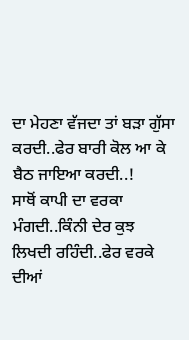ਦਾ ਮੇਹਣਾ ਵੱਜਦਾ ਤਾਂ ਬੜਾ ਗੁੱਸਾ ਕਰਦੀ..ਫੇਰ ਬਾਰੀ ਕੋਲ ਆ ਕੇ ਬੈਠ ਜਾਇਆ ਕਰਦੀ..!
ਸਾਥੋਂ ਕਾਪੀ ਦਾ ਵਰਕਾ ਮੰਗਦੀ..ਕਿੰਨੀ ਦੇਰ ਕੁਝ ਲਿਖਦੀ ਰਹਿੰਦੀ..ਫੇਰ ਵਰਕੇ ਦੀਆਂ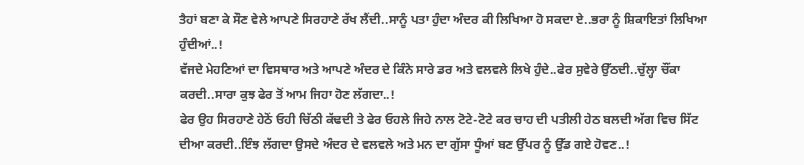ਤੈਹਾਂ ਬਣਾ ਕੇ ਸੌਣ ਵੇਲੇ ਆਪਣੇ ਸਿਰਹਾਣੇ ਰੱਖ ਲੈਂਦੀ..ਸਾਨੂੰ ਪਤਾ ਹੁੰਦਾ ਅੰਦਰ ਕੀ ਲਿਖਿਆ ਹੋ ਸਕਦਾ ਏ..ਭਰਾ ਨੂੰ ਸ਼ਿਕਾਇਤਾਂ ਲਿਖਿਆ ਹੁੰਦੀਆਂ..!
ਵੱਜਦੇ ਮੇਹਣਿਆਂ ਦਾ ਵਿਸਥਾਰ ਅਤੇ ਆਪਣੇ ਅੰਦਰ ਦੇ ਕਿੰਨੇ ਸਾਰੇ ਡਰ ਅਤੇ ਵਲਵਲੇ ਲਿਖੇ ਹੁੰਦੇ..ਫੇਰ ਸੁਵੇਰੇ ਉੱਠਦੀ..ਚੁੱਲ੍ਹਾ ਚੌਂਕਾ ਕਰਦੀ..ਸਾਰਾ ਕੁਝ ਫੇਰ ਤੋਂ ਆਮ ਜਿਹਾ ਹੋਣ ਲੱਗਦਾ..!
ਫੇਰ ਉਹ ਸਿਰਹਾਣੇ ਹੇਠੋਂ ਓਹੀ ਚਿੱਠੀ ਕੱਢਦੀ ਤੇ ਫੇਰ ਓਹਲੇ ਜਿਹੇ ਨਾਲ ਟੋਟੇ-ਟੋਟੇ ਕਰ ਚਾਹ ਦੀ ਪਤੀਲੀ ਹੇਠ ਬਲਦੀ ਅੱਗ ਵਿਚ ਸਿੱਟ ਦੀਆ ਕਰਦੀ..ਇੰਝ ਲੱਗਦਾ ਉਸਦੇ ਅੰਦਰ ਦੇ ਵਲਵਲੇ ਅਤੇ ਮਨ ਦਾ ਗੁੱਸਾ ਧੂੰਆਂ ਬਣ ਉੱਪਰ ਨੂੰ ਉੱਡ ਗਏ ਹੋਵਣ..!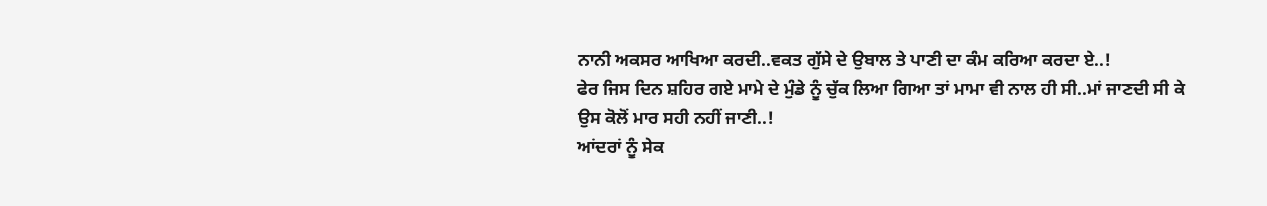ਨਾਨੀ ਅਕਸਰ ਆਖਿਆ ਕਰਦੀ..ਵਕਤ ਗੁੱਸੇ ਦੇ ਉਬਾਲ ਤੇ ਪਾਣੀ ਦਾ ਕੰਮ ਕਰਿਆ ਕਰਦਾ ਏ..!
ਫੇਰ ਜਿਸ ਦਿਨ ਸ਼ਹਿਰ ਗਏ ਮਾਮੇ ਦੇ ਮੁੰਡੇ ਨੂੰ ਚੁੱਕ ਲਿਆ ਗਿਆ ਤਾਂ ਮਾਮਾ ਵੀ ਨਾਲ ਹੀ ਸੀ..ਮਾਂ ਜਾਣਦੀ ਸੀ ਕੇ ਉਸ ਕੋਲੋਂ ਮਾਰ ਸਹੀ ਨਹੀਂ ਜਾਣੀ..!
ਆਂਦਰਾਂ ਨੂੰ ਸੇਕ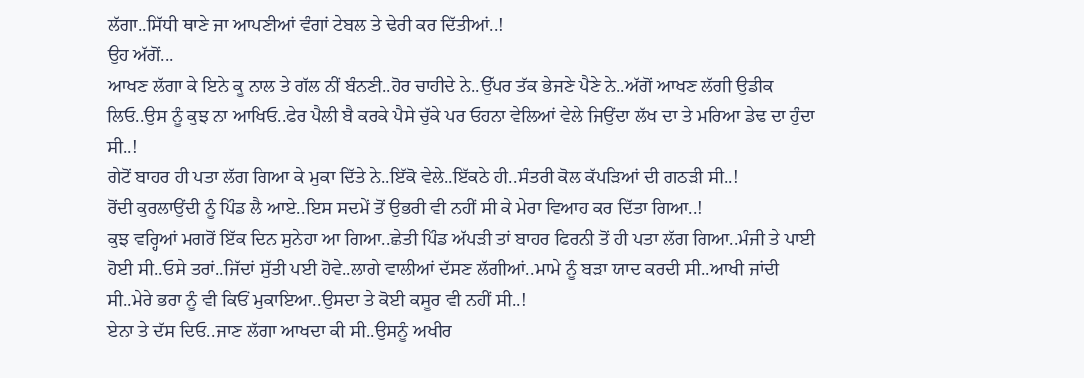ਲੱਗਾ..ਸਿੱਧੀ ਥਾਣੇ ਜਾ ਆਪਣੀਆਂ ਵੰਗਾਂ ਟੇਬਲ ਤੇ ਢੇਰੀ ਕਰ ਦਿੱਤੀਆਂ..!
ਉਹ ਅੱਗੋਂ...
ਆਖਣ ਲੱਗਾ ਕੇ ਇਨੇ ਕੂ ਨਾਲ ਤੇ ਗੱਲ ਨੀਂ ਬੰਨਣੀ..ਹੋਰ ਚਾਹੀਦੇ ਨੇ..ਉੱਪਰ ਤੱਕ ਭੇਜਣੇ ਪੈਣੇ ਨੇ..ਅੱਗੋਂ ਆਖਣ ਲੱਗੀ ਉਡੀਕ ਲਿਓ..ਉਸ ਨੂੰ ਕੁਝ ਨਾ ਆਖਿਓ..ਫੇਰ ਪੈਲੀ ਬੈ ਕਰਕੇ ਪੈਸੇ ਚੁੱਕੇ ਪਰ ਓਹਨਾ ਵੇਲਿਆਂ ਵੇਲੇ ਜਿਉਂਦਾ ਲੱਖ ਦਾ ਤੇ ਮਰਿਆ ਡੇਢ ਦਾ ਹੁੰਦਾ ਸੀ..!
ਗੇਟੋਂ ਬਾਹਰ ਹੀ ਪਤਾ ਲੱਗ ਗਿਆ ਕੇ ਮੁਕਾ ਦਿੱਤੇ ਨੇ..ਇੱਕੋ ਵੇਲੇ..ਇੱਕਠੇ ਹੀ..ਸੰਤਰੀ ਕੋਲ ਕੱਪੜਿਆਂ ਦੀ ਗਠੜੀ ਸੀ..!
ਰੋਂਦੀ ਕੁਰਲਾਉਂਦੀ ਨੂੰ ਪਿੰਡ ਲੈ ਆਏ..ਇਸ ਸਦਮੇਂ ਤੋਂ ਉਭਰੀ ਵੀ ਨਹੀਂ ਸੀ ਕੇ ਮੇਰਾ ਵਿਆਹ ਕਰ ਦਿੱਤਾ ਗਿਆ..!
ਕੁਝ ਵਰ੍ਹਿਆਂ ਮਗਰੋਂ ਇੱਕ ਦਿਨ ਸੁਨੇਹਾ ਆ ਗਿਆ..ਛੇਤੀ ਪਿੰਡ ਅੱਪੜੀ ਤਾਂ ਬਾਹਰ ਫਿਰਨੀ ਤੋਂ ਹੀ ਪਤਾ ਲੱਗ ਗਿਆ..ਮੰਜੀ ਤੇ ਪਾਈ ਹੋਈ ਸੀ..ਓਸੇ ਤਰਾਂ..ਜਿੱਦਾਂ ਸੁੱਤੀ ਪਈ ਹੋਵੇ..ਲਾਗੇ ਵਾਲੀਆਂ ਦੱਸਣ ਲੱਗੀਆਂ..ਮਾਮੇ ਨੂੰ ਬੜਾ ਯਾਦ ਕਰਦੀ ਸੀ..ਆਖੀ ਜਾਂਦੀ ਸੀ..ਮੇਰੇ ਭਰਾ ਨੂੰ ਵੀ ਕਿਓਂ ਮੁਕਾਇਆ..ਉਸਦਾ ਤੇ ਕੋਈ ਕਸੂਰ ਵੀ ਨਹੀਂ ਸੀ..!
ਏਨਾ ਤੇ ਦੱਸ ਦਿਓ..ਜਾਣ ਲੱਗਾ ਆਖਦਾ ਕੀ ਸੀ..ਉਸਨੂੰ ਅਖੀਰ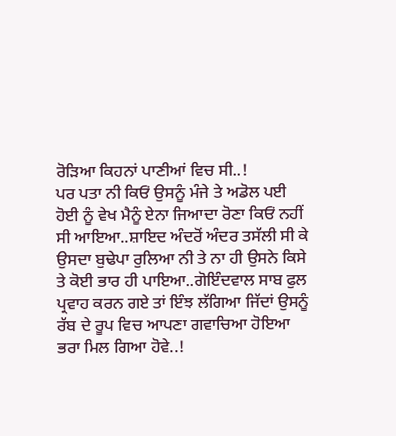ਰੋੜਿਆ ਕਿਹਨਾਂ ਪਾਣੀਆਂ ਵਿਚ ਸੀ..!
ਪਰ ਪਤਾ ਨੀ ਕਿਓਂ ਉਸਨੂੰ ਮੰਜੇ ਤੇ ਅਡੋਲ ਪਈ ਹੋਈ ਨੂੰ ਵੇਖ ਮੈਨੂੰ ਏਨਾ ਜਿਆਦਾ ਰੋਣਾ ਕਿਓਂ ਨਹੀਂ ਸੀ ਆਇਆ..ਸ਼ਾਇਦ ਅੰਦਰੋਂ ਅੰਦਰ ਤਸੱਲੀ ਸੀ ਕੇ ਉਸਦਾ ਬੁਢੇਪਾ ਰੁਲਿਆ ਨੀ ਤੇ ਨਾ ਹੀ ਉਸਨੇ ਕਿਸੇ ਤੇ ਕੋਈ ਭਾਰ ਹੀ ਪਾਇਆ..ਗੋਇੰਦਵਾਲ ਸਾਬ ਫੁਲ ਪ੍ਰਵਾਹ ਕਰਨ ਗਏ ਤਾਂ ਇੰਝ ਲੱਗਿਆ ਜਿੱਦਾਂ ਉਸਨੂੰ ਰੱਬ ਦੇ ਰੂਪ ਵਿਚ ਆਪਣਾ ਗਵਾਚਿਆ ਹੋਇਆ ਭਰਾ ਮਿਲ ਗਿਆ ਹੋਵੇ..!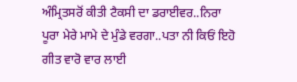ਅੰਮ੍ਰਿਤਸਰੋਂ ਕੀਤੀ ਟੈਕਸੀ ਦਾ ਡਰਾਈਵਰ..ਨਿਰਾ ਪੂਰਾ ਮੇਰੇ ਮਾਮੇ ਦੇ ਮੁੰਡੇ ਵਰਗਾ..ਪਤਾ ਨੀ ਕਿਓਂ ਇਹੋ ਗੀਤ ਵਾਰੋ ਵਾਰ ਲਾਈ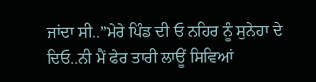ਜਾਂਦਾ ਸੀ..”ਮੇਰੇ ਪਿੰਡ ਦੀ ਓ ਨਹਿਰ ਨੂੰ ਸੁਨੇਹਾ ਦੇ ਦਿਓ..ਨੀ ਮੈਂ ਫੇਰ ਤਾਰੀ ਲਾਊਂ ਸਿਵਿਆਂ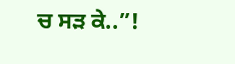ਚ ਸੜ ਕੇ..”!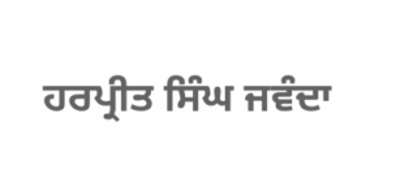ਹਰਪ੍ਰੀਤ ਸਿੰਘ ਜਵੰਦਾ